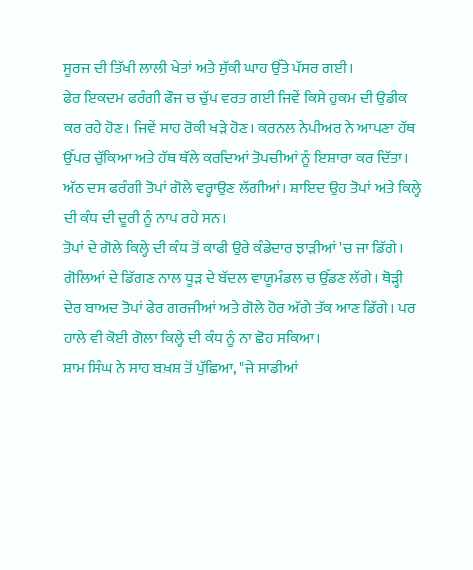ਸੂਰਜ ਦੀ ਤਿੱਖੀ ਲਾਲੀ ਖੇਤਾਂ ਅਤੇ ਸੁੱਕੀ ਘਾਹ ਉੱਤੇ ਪੱਸਰ ਗਈ।
ਫੇਰ ਇਕਦਮ ਫਰੰਗੀ ਫੌਜ ਚ ਚੁੱਪ ਵਰਤ ਗਈ ਜਿਵੇਂ ਕਿਸੇ ਹੁਕਮ ਦੀ ਉਡੀਕ ਕਰ ਰਹੇ ਹੋਣ। ਜਿਵੇਂ ਸਾਹ ਰੋਕੀ ਖੜੇ ਹੋਣ। ਕਰਨਲ ਨੇਪੀਅਰ ਨੇ ਆਪਣਾ ਹੱਥ ਉੱਪਰ ਚੁੱਕਿਆ ਅਤੇ ਹੱਥ ਥੱਲੇ ਕਰਦਿਆਂ ਤੋਪਚੀਆਂ ਨੂੰ ਇਸ਼ਾਰਾ ਕਰ ਦਿੱਤਾ।
ਅੱਠ ਦਸ ਫਰੰਗੀ ਤੋਪਾਂ ਗੋਲੇ ਵਰ੍ਹਾਉਣ ਲੱਗੀਆਂ। ਸ਼ਾਇਦ ਉਹ ਤੋਪਾਂ ਅਤੇ ਕਿਲ੍ਹੇ ਦੀ ਕੰਧ ਦੀ ਦੂਰੀ ਨੂੰ ਨਾਪ ਰਹੇ ਸਨ।
ਤੋਪਾਂ ਦੇ ਗੋਲੇ ਕਿਲ੍ਹੇ ਦੀ ਕੰਧ ਤੋਂ ਕਾਫੀ ਉਰੇ ਕੰਡੇਦਾਰ ਝਾੜੀਆਂ 'ਚ ਜਾ ਡਿੱਗੇ। ਗੋਲਿਆਂ ਦੇ ਡਿੱਗਣ ਨਾਲ ਧੂੜ ਦੇ ਬੱਦਲ ਵਾਯੂਮੰਡਲ ਚ ਉੱਡਣ ਲੱਗੇ। ਥੋੜ੍ਹੀ ਦੇਰ ਬਾਅਦ ਤੋਪਾਂ ਫੇਰ ਗਰਜੀਆਂ ਅਤੇ ਗੋਲੇ ਹੋਰ ਅੱਗੇ ਤੱਕ ਆਣ ਡਿੱਗੇ। ਪਰ ਹਾਲੇ ਵੀ ਕੋਈ ਗੋਲਾ ਕਿਲ੍ਹੇ ਦੀ ਕੰਧ ਨੂੰ ਨਾ ਛੋਹ ਸਕਿਆ।
ਸ਼ਾਮ ਸਿੰਘ ਨੇ ਸਾਹ ਬਖ਼ਸ਼ ਤੋਂ ਪੁੱਛਿਆ, "ਜੇ ਸਾਡੀਆਂ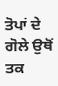ਤੋਪਾਂ ਦੇ ਗੋਲੇ ਉਥੋਂ ਤਕ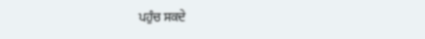ਪਹੁੰਚ ਸਕਦੇ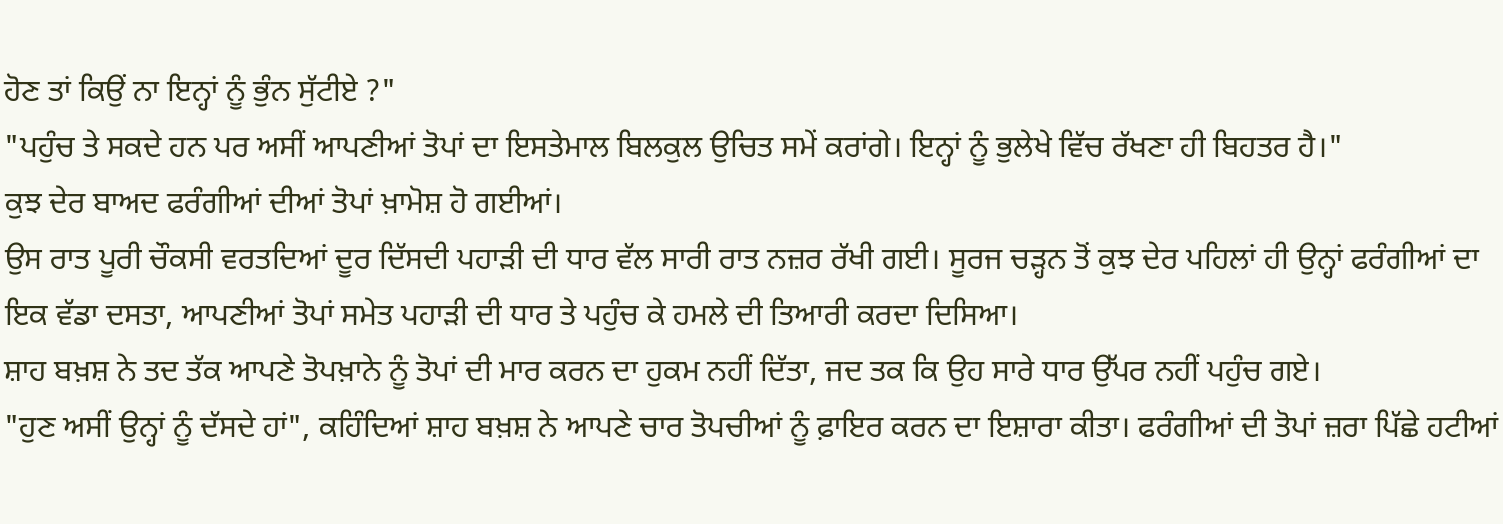ਹੋਣ ਤਾਂ ਕਿਉਂ ਨਾ ਇਨ੍ਹਾਂ ਨੂੰ ਭੁੰਨ ਸੁੱਟੀਏ ?"
"ਪਹੁੰਚ ਤੇ ਸਕਦੇ ਹਨ ਪਰ ਅਸੀਂ ਆਪਣੀਆਂ ਤੋਪਾਂ ਦਾ ਇਸਤੇਮਾਲ ਬਿਲਕੁਲ ਉਚਿਤ ਸਮੇਂ ਕਰਾਂਗੇ। ਇਨ੍ਹਾਂ ਨੂੰ ਭੁਲੇਖੇ ਵਿੱਚ ਰੱਖਣਾ ਹੀ ਬਿਹਤਰ ਹੈ।"
ਕੁਝ ਦੇਰ ਬਾਅਦ ਫਰੰਗੀਆਂ ਦੀਆਂ ਤੋਪਾਂ ਖ਼ਾਮੋਸ਼ ਹੋ ਗਈਆਂ।
ਉਸ ਰਾਤ ਪੂਰੀ ਚੌਕਸੀ ਵਰਤਦਿਆਂ ਦੂਰ ਦਿੱਸਦੀ ਪਹਾੜੀ ਦੀ ਧਾਰ ਵੱਲ ਸਾਰੀ ਰਾਤ ਨਜ਼ਰ ਰੱਖੀ ਗਈ। ਸੂਰਜ ਚੜ੍ਹਨ ਤੋਂ ਕੁਝ ਦੇਰ ਪਹਿਲਾਂ ਹੀ ਉਨ੍ਹਾਂ ਫਰੰਗੀਆਂ ਦਾ ਇਕ ਵੱਡਾ ਦਸਤਾ, ਆਪਣੀਆਂ ਤੋਪਾਂ ਸਮੇਤ ਪਹਾੜੀ ਦੀ ਧਾਰ ਤੇ ਪਹੁੰਚ ਕੇ ਹਮਲੇ ਦੀ ਤਿਆਰੀ ਕਰਦਾ ਦਿਸਿਆ।
ਸ਼ਾਹ ਬਖ਼ਸ਼ ਨੇ ਤਦ ਤੱਕ ਆਪਣੇ ਤੋਪਖ਼ਾਨੇ ਨੂੰ ਤੋਪਾਂ ਦੀ ਮਾਰ ਕਰਨ ਦਾ ਹੁਕਮ ਨਹੀਂ ਦਿੱਤਾ, ਜਦ ਤਕ ਕਿ ਉਹ ਸਾਰੇ ਧਾਰ ਉੱਪਰ ਨਹੀਂ ਪਹੁੰਚ ਗਏ।
"ਹੁਣ ਅਸੀਂ ਉਨ੍ਹਾਂ ਨੂੰ ਦੱਸਦੇ ਹਾਂ", ਕਹਿੰਦਿਆਂ ਸ਼ਾਹ ਬਖ਼ਸ਼ ਨੇ ਆਪਣੇ ਚਾਰ ਤੋਪਚੀਆਂ ਨੂੰ ਫ਼ਾਇਰ ਕਰਨ ਦਾ ਇਸ਼ਾਰਾ ਕੀਤਾ। ਫਰੰਗੀਆਂ ਦੀ ਤੋਪਾਂ ਜ਼ਰਾ ਪਿੱਛੇ ਹਟੀਆਂ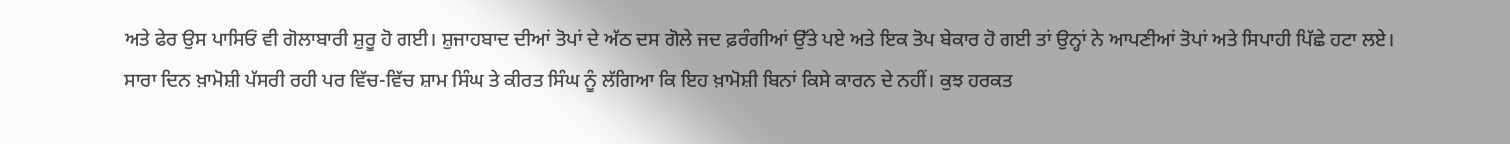ਅਤੇ ਫੇਰ ਉਸ ਪਾਸਿਓਂ ਵੀ ਗੋਲਾਬਾਰੀ ਸ਼ੁਰੂ ਹੋ ਗਈ। ਸ਼ੁਜਾਹਬਾਦ ਦੀਆਂ ਤੋਪਾਂ ਦੇ ਅੱਠ ਦਸ ਗੋਲੇ ਜਦ ਫ਼ਰੰਗੀਆਂ ਉੱਤੇ ਪਏ ਅਤੇ ਇਕ ਤੋਪ ਬੇਕਾਰ ਹੋ ਗਈ ਤਾਂ ਉਨ੍ਹਾਂ ਨੇ ਆਪਣੀਆਂ ਤੋਪਾਂ ਅਤੇ ਸਿਪਾਹੀ ਪਿੱਛੇ ਹਟਾ ਲਏ।
ਸਾਰਾ ਦਿਨ ਖ਼ਾਮੋਸ਼ੀ ਪੱਸਰੀ ਰਹੀ ਪਰ ਵਿੱਚ-ਵਿੱਚ ਸ਼ਾਮ ਸਿੰਘ ਤੇ ਕੀਰਤ ਸਿੰਘ ਨੂੰ ਲੱਗਿਆ ਕਿ ਇਹ ਖ਼ਾਮੋਸ਼ੀ ਬਿਨਾਂ ਕਿਸੇ ਕਾਰਨ ਦੇ ਨਹੀਂ। ਕੁਝ ਹਰਕਤ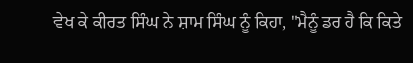ਵੇਖ ਕੇ ਕੀਰਤ ਸਿੰਘ ਨੇ ਸ਼ਾਮ ਸਿੰਘ ਨੂੰ ਕਿਹਾ, "ਮੈਨੂੰ ਡਰ ਹੈ ਕਿ ਕਿਤੇ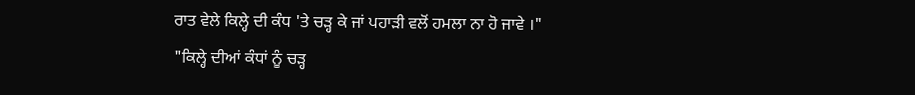ਰਾਤ ਵੇਲੇ ਕਿਲ੍ਹੇ ਦੀ ਕੰਧ 'ਤੇ ਚੜ੍ਹ ਕੇ ਜਾਂ ਪਹਾੜੀ ਵਲੋਂ ਹਮਲਾ ਨਾ ਹੋ ਜਾਵੇ ।"
"ਕਿਲ੍ਹੇ ਦੀਆਂ ਕੰਧਾਂ ਨੂੰ ਚੜ੍ਹ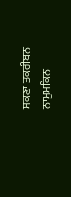ਸਕਣਾ ਤਕਰੀਬਨ ਨਾਮੁਮਕਿਨ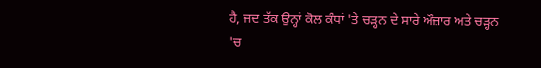ਹੈ, ਜਦ ਤੱਕ ਉਨ੍ਹਾਂ ਕੋਲ ਕੰਧਾਂ 'ਤੇ ਚੜ੍ਹਨ ਦੇ ਸਾਰੇ ਔਜ਼ਾਰ ਅਤੇ ਚੜ੍ਹਨ 'ਚ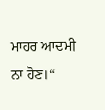ਮਾਹਰ ਆਦਮੀ ਨਾ ਹੋਣ।“